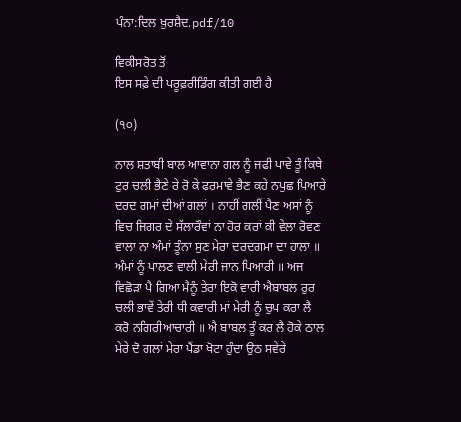ਪੰਨਾ:ਦਿਲ ਖ਼ੁਰਸ਼ੈਦ.pdf/10

ਵਿਕੀਸਰੋਤ ਤੋਂ
ਇਸ ਸਫ਼ੇ ਦੀ ਪਰੂਫ਼ਰੀਡਿੰਗ ਕੀਤੀ ਗਈ ਹੈ

(੧੦)

ਨਾਲ ਸ਼ਤਾਬੀ ਬਾਲ ਆਵਾਨਾ ਗਲ ਨੂੰ ਜਫੀ ਪਾਵੇ ਤੂੰ ਕਿਥੇ ਟੁਰ ਚਲੀ ਭੈਣੇ ਰੇ ਰੋ ਕੇ ਫਰਮਾਵੇ ਭੈਣ ਕਹੇ ਨਪੁਛ ਪਿਆਰੇ ਦਰਦ ਗਮਾਂ ਦੀਆਂ ਗਲਾਂ । ਨਾਹੀਂ ਗਲੀਂ ਪੈਣ ਅਸਾਂ ਨੂੰ ਵਿਚ ਜਿਗਰ ਦੇ ਸੱਲਾਰੌਵਾਂ ਨਾ ਹੋਰ ਕਰਾਂ ਕੀ ਵੇਲਾ ਰੋਵਣ ਵਾਲਾ ਨਾ ਅੰਮਾਂ ਤੂੰਨਾ ਸੁਣ ਮੇਰਾ ਦਰਦਗਮਾ ਦਾ ਹਾਲਾ ॥ ਅੰਮਾਂ ਨੂੰ ਪਾਲਣ ਵਾਲੀ ਮੇਰੀ ਜਾਨ ਪਿਆਰੀ ॥ ਅਜ ਵਿਛੋੜਾ ਪੈ ਗਿਆ ਮੈਨੂੰ ਤੇਰਾ ਇਕੋ ਵਾਰੀ ਐਬਾਬਲ ਰੁਰ ਚਲੀ ਭਾਵੇਂ ਤੇਰੀ ਧੀ ਕਵਾਰੀ ਮਾਂ ਮੇਰੀ ਨੂੰ ਚੁਪ ਕਰਾ ਲੈ ਕਰੋ ਨਗਿਰੀਆਚਾਰੀ ॥ ਐ ਬਾਬਲ ਤੂੰ ਕਰ ਲੈ ਹੋਕੇ ਠਾਲ ਮੇਰੇ ਦੋ ਗਲਾਂ ਮੇਰਾ ਪੈਂਡਾ ਖੋਟਾ ਹੁੰਦਾ ਉਠ ਸਵੇਰੇ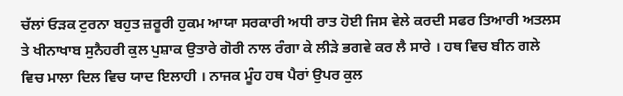ਚੱਲਾਂ ਓੜਕ ਟੁਰਨਾ ਬਹੁਤ ਜ਼ਰੂਰੀ ਹੁਕਮ ਆਯਾ ਸਰਕਾਰੀ ਅਧੀ ਰਾਤ ਹੋਈ ਜਿਸ ਵੇਲੇ ਕਰਦੀ ਸਫਰ ਤਿਆਰੀ ਅਤਲਸ ਤੇ ਖੀਨਾਖਾਬ ਸੁਨੈਹਰੀ ਕੁਲ ਪੁਸ਼ਾਕ ਉਤਾਰੇ ਗੋਰੀ ਨਾਲ ਰੰਗਾ ਕੇ ਲੀੜੇ ਭਗਵੇ ਕਰ ਲੈ ਸਾਰੇ । ਹਥ ਵਿਚ ਬੀਨ ਗਲੇ ਵਿਚ ਮਾਲਾ ਦਿਲ ਵਿਚ ਯਾਦ ਇਲਾਹੀ । ਨਾਜਕ ਮੂੰਹ ਹਥ ਪੈਰਾਂ ਉਪਰ ਕੁਲ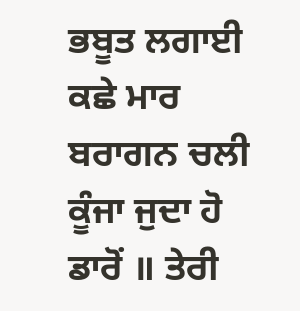ਭਬੂਤ ਲਗਾਈ ਕਛੇ ਮਾਰ ਬਰਾਗਨ ਚਲੀ ਕੂੰਜਾ ਜੁਦਾ ਹੋ ਡਾਰੋਂ ॥ ਤੇਰੀ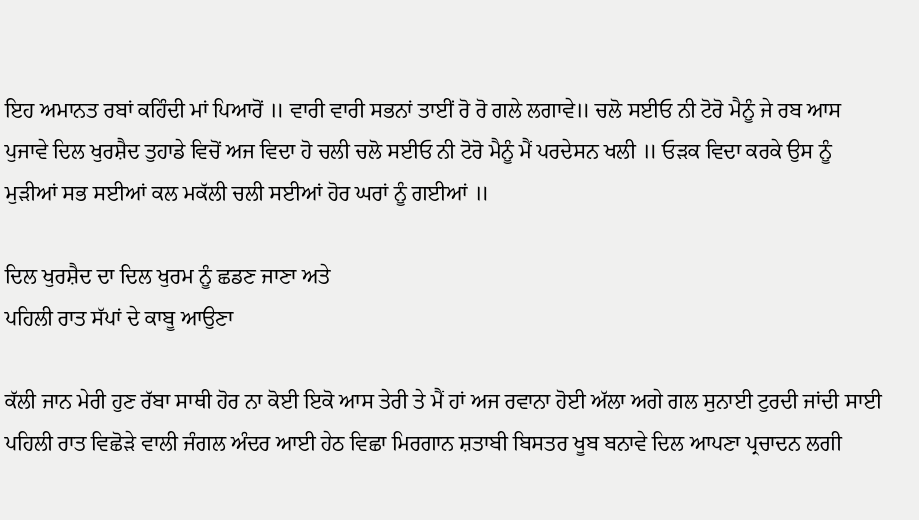ਇਹ ਅਮਾਨਤ ਰਬਾਂ ਕਹਿੰਦੀ ਮਾਂ ਪਿਆਰੋਂ ॥ ਵਾਰੀ ਵਾਰੀ ਸਭਨਾਂ ਤਾਈਂ ਰੋ ਰੋ ਗਲੇ ਲਗਾਵੇ॥ ਚਲੋ ਸਈਓ ਨੀ ਟੋਰੋ ਮੈਨੂੰ ਜੇ ਰਬ ਆਸ ਪੁਜਾਵੇ ਦਿਲ ਖੁਰਸ਼ੈਦ ਤੁਹਾਡੇ ਵਿਚੋਂ ਅਜ ਵਿਦਾ ਹੋ ਚਲੀ ਚਲੋ ਸਈਓ ਨੀ ਟੋਰੋ ਮੈਨੂੰ ਮੈਂ ਪਰਦੇਸਨ ਖਲੀ ॥ ਓੜਕ ਵਿਦਾ ਕਰਕੇ ਉਸ ਨੂੰ ਮੁੜੀਆਂ ਸਭ ਸਈਆਂ ਕਲ ਮਕੱਲੀ ਚਲੀ ਸਈਆਂ ਹੋਰ ਘਰਾਂ ਨੂੰ ਗਈਆਂ ॥

ਦਿਲ ਖੁਰਸ਼ੈਦ ਦਾ ਦਿਲ ਖੁਰਮ ਨੂੰ ਛਡਣ ਜਾਣਾ ਅਤੇ
ਪਹਿਲੀ ਰਾਤ ਸੱਪਾਂ ਦੇ ਕਾਬੂ ਆਉਣਾ

ਕੱਲੀ ਜਾਨ ਮੇਰੀ ਹੁਣ ਰੱਬਾ ਸਾਥੀ ਹੋਰ ਨਾ ਕੋਈ ਇਕੋ ਆਸ ਤੇਰੀ ਤੇ ਮੈਂ ਹਾਂ ਅਜ ਰਵਾਨਾ ਹੋਈ ਅੱਲਾ ਅਗੇ ਗਲ ਸੁਨਾਈ ਟੁਰਦੀ ਜਾਂਦੀ ਸਾਈ ਪਹਿਲੀ ਰਾਤ ਵਿਛੋੜੇ ਵਾਲੀ ਜੰਗਲ ਅੰਦਰ ਆਈ ਹੇਠ ਵਿਛਾ ਮਿਰਗਾਨ ਸ਼ਤਾਬੀ ਬਿਸਤਰ ਖੂਬ ਬਨਾਵੇ ਦਿਲ ਆਪਣਾ ਪ੍ਰਚਾਦਨ ਲਗੀ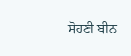ਸੋਹਣੀ ਬੀਨ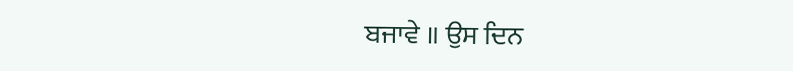ਬਜਾਵੇ ॥ ਉਸ ਦਿਨ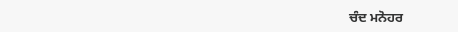ਚੰਦ ਮਨੋਹਰ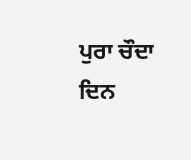ਪੁਰਾ ਚੌਦਾ ਦਿਨ